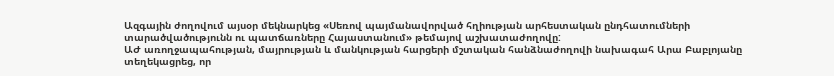Ազգային ժողովում այսօր մեկնարկեց «Սեռով պայմանավորված հղիության արհեստական ընդհատումների տարածվածությունն ու պատճառները Հայաստանում» թեմայով աշխատաժողովը:
ԱԺ առողջապահության, մայրության և մանկության հարցերի մշտական հանձնաժողովի նախագահ Արա Բաբլոյանը տեղեկացրեց, որ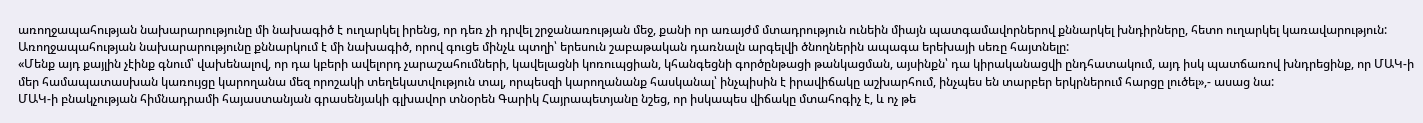առողջապահության նախարարությունը մի նախագիծ է ուղարկել իրենց, որ դեռ չի դրվել շրջանառության մեջ, քանի որ առայժմ մտադրություն ունեին միայն պատգամավորներով քննարկել խնդիրները, հետո ուղարկել կառավարություն: Առողջապահության նախարարությունը քննարկում է մի նախագիծ, որով գուցե մինչև պտղի՝ երեսուն շաբաթական դառնալն արգելվի ծնողներին ապագա երեխայի սեռը հայտնելը:
«Մենք այդ քայլին չէինք գնում՝ վախենալով, որ դա կբերի ավելորդ չարաշահումների, կավելացնի կոռուպցիան, կհանգեցնի գործընթացի թանկացման, այսինքն՝ դա կիրականացվի ընդհատակում, այդ իսկ պատճառով խնդրեցինք, որ ՄԱԿ-ի մեր համապատասխան կառույցը կարողանա մեզ որոշակի տեղեկատվություն տալ, որպեսզի կարողանանք հասկանալ՝ ինչպիսին է իրավիճակը աշխարհում, ինչպես են տարբեր երկրներում հարցը լուծել»,- ասաց նա:
ՄԱԿ-ի բնակչության հիմնադրամի հայաստանյան գրասենյակի գլխավոր տնօրեն Գարիկ Հայրապետյանը նշեց, որ իսկապես վիճակը մտահոգիչ է, և ոչ թե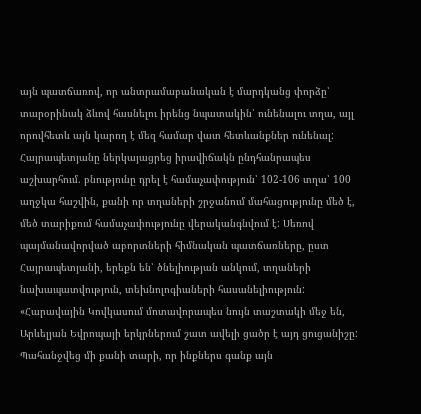այն պատճառով, որ անտրամաբանական է մարդկանց փորձը՝ տարօրինակ ձևով հասնելու իրենց նպատակին՝ ունենալու տղա, այլ որովհետև այն կարող է մեզ համար վատ հետևանքներ ունենալ:
Հայրապետյանը ներկայացրեց իրավիճակն ընդհանրապես աշխարհում. բնությունը դրել է համաչափություն՝ 102-106 տղա՝ 100 աղջկա հաշվին, քանի որ տղաների շրջանում մահացությունը մեծ է, մեծ տարիքում համաչափությունը վերականգնվում է: Սեռով պայմանավորված աբորտների հիմնական պատճառները, ըստ Հայրապետյանի, երեքն են՝ ծնելիության անկում, տղաների նախապատվություն, տեխնոլոգիաների հասանելիություն:
«Հարավային Կովկասում մոտավորապես նույն տաշտակի մեջ են, Արևելյան Եվրոպայի երկրներում շատ ավելի ցածր է այդ ցուցանիշը: Պահանջվեց մի քանի տարի, որ ինքներս գանք այն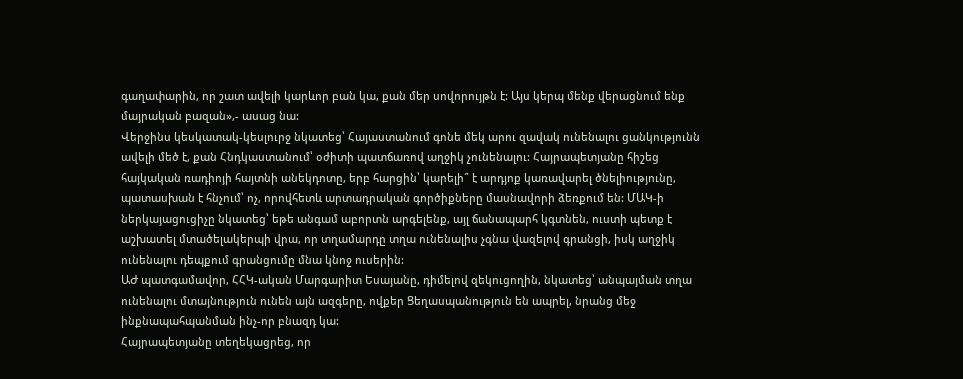գաղափարին, որ շատ ավելի կարևոր բան կա, քան մեր սովորույթն է: Այս կերպ մենք վերացնում ենք մայրական բազան»,- ասաց նա:
Վերջինս կեսկատակ-կեսլուրջ նկատեց՝ Հայաստանում գոնե մեկ արու զավակ ունենալու ցանկությունն ավելի մեծ է, քան Հնդկաստանում՝ օժիտի պատճառով աղջիկ չունենալու: Հայրապետյանը հիշեց հայկական ռադիոյի հայտնի անեկդոտը, երբ հարցին՝ կարելի՞ է արդյոք կառավարել ծնելիությունը, պատասխան է հնչում՝ ոչ, որովհետև արտադրական գործիքները մասնավորի ձեռքում են: ՄԱԿ-ի ներկայացուցիչը նկատեց՝ եթե անգամ աբորտն արգելենք, այլ ճանապարհ կգտնեն, ուստի պետք է աշխատել մտածելակերպի վրա, որ տղամարդը տղա ունենալիս չգնա վազելով գրանցի, իսկ աղջիկ ունենալու դեպքում գրանցումը մնա կնոջ ուսերին:
ԱԺ պատգամավոր, ՀՀԿ-ական Մարգարիտ Եսայանը, դիմելով զեկուցողին, նկատեց՝ անպայման տղա ունենալու մտայնություն ունեն այն ազգերը, ովքեր Ցեղասպանություն են ապրել, նրանց մեջ ինքնապահպանման ինչ-որ բնազդ կա:
Հայրապետյանը տեղեկացրեց, որ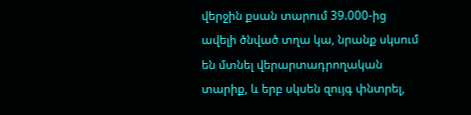վերջին քսան տարում 39.000-ից ավելի ծնված տղա կա, նրանք սկսում են մտնել վերարտադրողական տարիք, և երբ սկսեն զույգ փնտրել,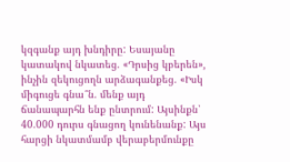կզգանք այդ խնդիրը: Եսայանը կատակով նկատեց. «Դրսից կբերեն», ինչին զեկուցողն արձագանքեց. «Իսկ միգուցե գնա՞ն. մենք այդ ճանապարհն ենք ընտրում: Այսինքն՝ 40.000 դուրս գնացող կունենանք: Այս հարցի նկատմամբ վերաբերմունքը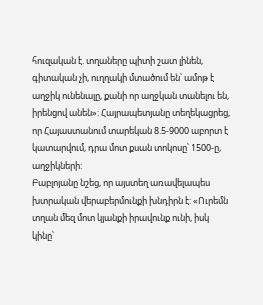հուզական է. տղաները պիտի շատ լինեն, գիտական չի, ուղղակի մտածում են՝ ամոթ է աղջիկ ունենալը, քանի որ աղջկան տանելու են, իրենցով անեն»: Հայրապետյանը տեղեկացրեց, որ Հայաստանում տարեկան 8.5-9000 աբորտ է կատարվում, դրա մոտ քսան տոկոսը՝ 1500-ը, աղջիկների:
Բաբլոյանը նշեց, որ այստեղ առավելապես խտրական վերաբերմունքի խնդիրն է: «Ուրեմն տղան մեզ մոտ կյանքի իրավունք ունի, իսկ կինը՝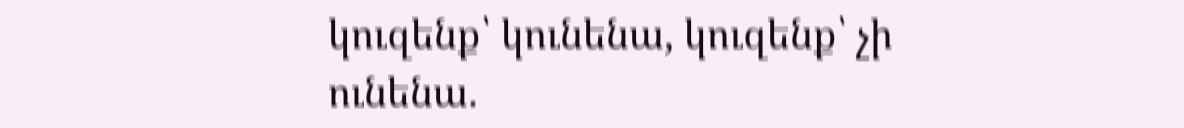կուզենք՝ կունենա, կուզենք՝ չի ունենա.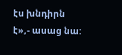էս խնդիրն է»,- ասաց նա: